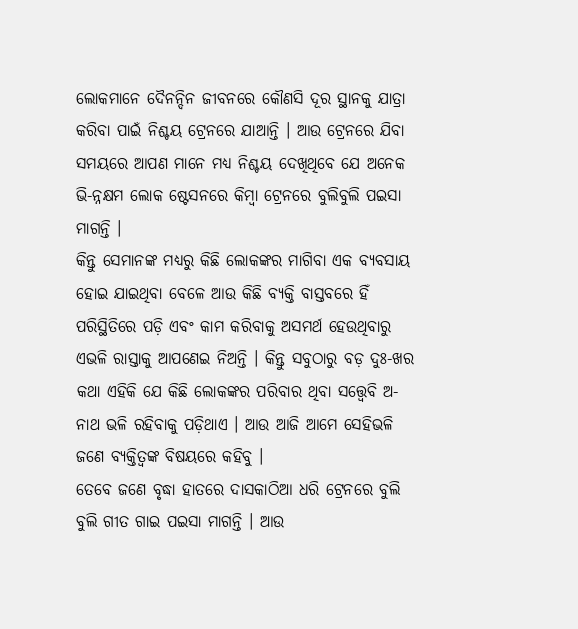ଲୋକମାନେ ଦୈନନ୍ଦିନ ଜୀବନରେ କୌଣସି ଦୂର ସ୍ଥାନକୁ ଯାତ୍ରା କରିବା ପାଇଁ ନିଶ୍ଚୟ ଟ୍ରେନରେ ଯାଆନ୍ତି । ଆଉ ଟ୍ରେନରେ ଯିବା ସମୟରେ ଆପଣ ମାନେ ମଧ୍ୟ ନିଶ୍ଚୟ ଦେଖିଥିବେ ଯେ ଅନେକ ଭି-ନ୍ନକ୍ଷମ ଲୋକ ଷ୍ଟେସନରେ କିମ୍ବା ଟ୍ରେନରେ ବୁଲିବୁଲି ପଇସା ମାଗନ୍ତି ।
କିନ୍ତୁ ସେମାନଙ୍କ ମଧ୍ୟରୁ କିଛି ଲୋକଙ୍କର ମାଗିବା ଏକ ବ୍ୟବସାୟ ହୋଇ ଯାଇଥିବା ବେଳେ ଆଉ କିଛି ବ୍ୟକ୍ତି ବାସ୍ତବରେ ହିଁ ପରିସ୍ଥିତିରେ ପଡ଼ି ଏବଂ କାମ କରିବାକୁ ଅସମର୍ଥ ହେଉଥିବାରୁ ଏଭଳି ରାସ୍ତାକୁ ଆପଣେଇ ନିଅନ୍ତି । କିନ୍ତୁ ସବୁଠାରୁ ବଡ଼ ଦୁଃ-ଖର କଥା ଏହିକି ଯେ କିଛି ଲୋକଙ୍କର ପରିବାର ଥିବା ସତ୍ତ୍ୱେବି ଅ-ନାଥ ଭଳି ରହିବାକୁ ପଡ଼ିଥାଏ । ଆଉ ଆଜି ଆମେ ସେହିଭଳି ଜଣେ ବ୍ୟକ୍ତିତ୍ୱଙ୍କ ବିଷୟରେ କହିବୁ ।
ତେବେ ଜଣେ ବୃଦ୍ଧା ହାତରେ ଦାସକାଠିଆ ଧରି ଟ୍ରେନରେ ବୁଲି ବୁଲି ଗୀତ ଗାଇ ପଇସା ମାଗନ୍ତି । ଆଉ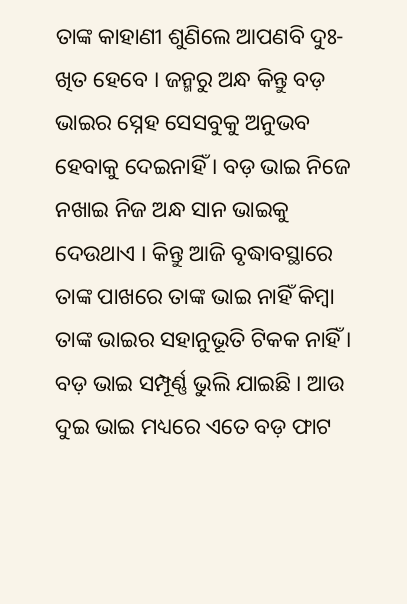ତାଙ୍କ କାହାଣୀ ଶୁଣିଲେ ଆପଣବି ଦୁଃ-ଖିତ ହେବେ । ଜନ୍ମରୁ ଅନ୍ଧ କିନ୍ତୁ ବଡ଼ ଭାଇର ସ୍ନେହ ସେସବୁକୁ ଅନୁଭବ ହେବାକୁ ଦେଇନାହିଁ । ବଡ଼ ଭାଇ ନିଜେ ନଖାଇ ନିଜ ଅନ୍ଧ ସାନ ଭାଇକୁ ଦେଉଥାଏ । କିନ୍ତୁ ଆଜି ବୃଦ୍ଧାବସ୍ଥାରେ ତାଙ୍କ ପାଖରେ ତାଙ୍କ ଭାଇ ନାହିଁ କିମ୍ବା ତାଙ୍କ ଭାଇର ସହାନୁଭୂତି ଟିକକ ନାହିଁ । ବଡ଼ ଭାଇ ସମ୍ପୂର୍ଣ୍ଣ ଭୁଲି ଯାଇଛି । ଆଉ ଦୁଇ ଭାଇ ମଧ୍ୟରେ ଏତେ ବଡ଼ ଫାଟ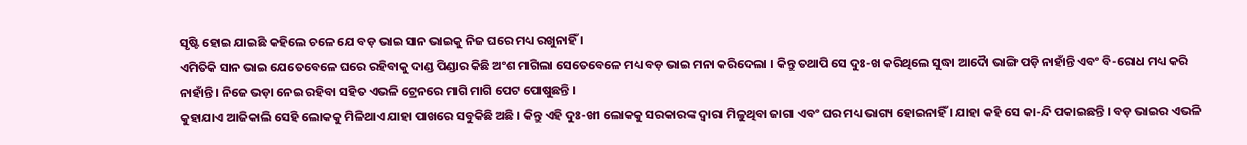ସୃଷ୍ଟି ହୋଇ ଯାଇଛି କହିଲେ ଚଳେ ଯେ ବଡ଼ ଭାଇ ସାନ ଭାଇକୁ ନିଜ ଘରେ ମଧ୍ୟ ରଖୁନାହିଁ ।
ଏମିତିକି ସାନ ଭାଇ ଯେତେବେଳେ ଘରେ ରହିବାକୁ ଦାଣ୍ଡ ପିଣ୍ଡାର କିଛି ଅଂଶ ମାଗିଲା ସେତେବେଳେ ମଧ୍ୟ ବଡ଼ ଭାଇ ମନା କରିଦେଲା । କିନ୍ତୁ ତଥାପି ସେ ଦୁଃ-ଖ କରିଥିଲେ ସୁଦ୍ଧା ଆଦୋୖ ଭାଙ୍ଗି ପଡ଼ି ନାହାଁନ୍ତି ଏବଂ ବି-ରୋଧ ମଧ୍ୟ କରି ନାହାଁନ୍ତି । ନିଜେ ଭଡ଼ା ନେଇ ରହିବା ସହିତ ଏଭଳି ଟ୍ରେନରେ ମାଗି ମାଗି ପେଟ ପୋଷୁଛନ୍ତି ।
କୁହାଯାଏ ଆଜିକାଲି ସେହି ଲୋକକୁ ମିଳିଥାଏ ଯାହା ପାଖରେ ସବୁକିଛି ଅଛି । କିନ୍ତୁ ଏହି ଦୁଃ-ଖୀ ଲୋକକୁ ସରକାରଙ୍କ ଦ୍ଵାରା ମିଳୁଥିବା ଜାଗା ଏବଂ ଘର ମଧ୍ୟ ଭାଗ୍ୟ ହୋଇନାହିଁ । ଯାହା କହି ସେ କା-ନ୍ଦି ପକାଇଛନ୍ତି । ବଡ଼ ଭାଇର ଏଭଳି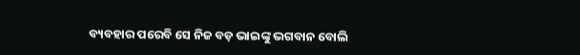ବ୍ୟବହାର ପରେବି ସେ ନିଜ ବଡ଼ ଭାଇଙ୍କୁ ଭଗବାନ ବୋଲି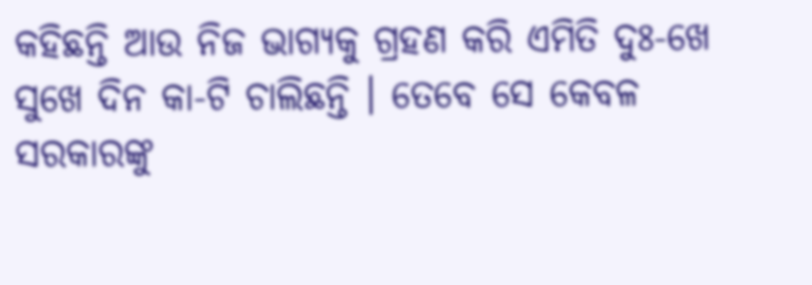କହିଛନ୍ତି ଆଉ ନିଜ ଭାଗ୍ୟକୁ ଗ୍ରହଣ କରି ଏମିତି ଦୁଃ-ଖେ ସୁଖେ ଦିନ କା-ଟି ଚାଲିଛନ୍ତି । ତେବେ ସେ କେବଳ ସରକାରଙ୍କୁ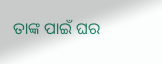ତାଙ୍କ ପାଇଁ ଘର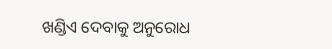ଖଣ୍ଡିଏ ଦେବାକୁ ଅନୁରୋଧ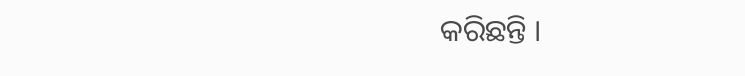କରିଛନ୍ତି ।